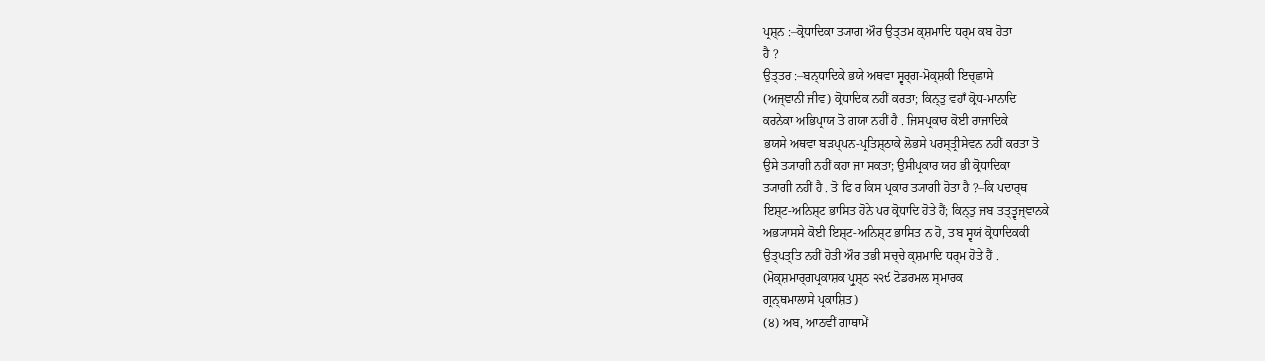ਪ੍ਰਸ਼੍ਨ :–ਕ੍ਰੋਧਾਦਿਕਾ ਤ੍ਯਾਗ ਔਰ ਉਤ੍ਤਮ ਕ੍ਸ਼ਮਾਦਿ ਧਰ੍ਮ ਕਬ ਹੋਤਾ
ਹੈ ?
ਉਤ੍ਤਰ :–ਬਨ੍ਧਾਦਿਕੇ ਭਯੇ ਅਥਵਾ ਸ੍ਵਰ੍ਗ-ਮੋਕ੍ਸ਼ਕੀ ਇਚ੍ਛਾਸੇ
(ਅਜ੍ਞਾਨੀ ਜੀਵ) ਕ੍ਰੋਧਾਦਿਕ ਨਹੀਂ ਕਰਤਾ; ਕਿਨ੍ਤੁ ਵਹਾਁ ਕ੍ਰੋਧ-ਮਾਨਾਦਿ
ਕਰਨੇਕਾ ਅਭਿਪ੍ਰਾਯ ਤੋ ਗਯਾ ਨਹੀਂ ਹੈ . ਜਿਸਪ੍ਰਕਾਰ ਕੋਈ ਰਾਜਾਦਿਕੇ
ਭਯਸੇ ਅਥਵਾ ਬੜਪ੍ਪਨ-ਪ੍ਰਤਿਸ਼੍ਠਾਕੇ ਲੋਭਸੇ ਪਰਸ੍ਤ੍ਰੀਸੇਵਨ ਨਹੀਂ ਕਰਤਾ ਤੋ
ਉਸੇ ਤ੍ਯਾਗੀ ਨਹੀਂ ਕਹਾ ਜਾ ਸਕਤਾ; ਉਸੀਪ੍ਰਕਾਰ ਯਹ ਭੀ ਕ੍ਰੋਧਾਦਿਕਾ
ਤ੍ਯਾਗੀ ਨਹੀਂ ਹੈ . ਤੋ ਫਿ ਰ ਕਿਸ ਪ੍ਰਕਾਰ ਤ੍ਯਾਗੀ ਹੋਤਾ ਹੈ ?–ਕਿ ਪਦਾਰ੍ਥ
ਇਸ਼੍ਟ-ਅਨਿਸ਼੍ਟ ਭਾਸਿਤ ਹੋਨੇ ਪਰ ਕ੍ਰੋਧਾਦਿ ਹੋਤੇ ਹੈਂ; ਕਿਨ੍ਤੁ ਜਬ ਤਤ੍ਤ੍ਵਜ੍ਞਾਨਕੇ
ਅਭ੍ਯਾਸਸੇ ਕੋਈ ਇਸ਼੍ਟ-ਅਨਿਸ਼੍ਟ ਭਾਸਿਤ ਨ ਹੋ, ਤਬ ਸ੍ਵਯਂ ਕ੍ਰੋਧਾਦਿਕਕੀ
ਉਤ੍ਪਤ੍ਤਿ ਨਹੀਂ ਹੋਤੀ ਔਰ ਤਭੀ ਸਚ੍ਚੇ ਕ੍ਸ਼ਮਾਦਿ ਧਰ੍ਮ ਹੋਤੇ ਹੈਂ .
(ਮੋਕ੍ਸ਼ਮਾਰ੍ਗਪ੍ਰਕਾਸ਼ਕ ਪ੍ਰੁਸ਼੍ਠ ੨੨੯ ਟੋਡਰਮਲ ਸ੍ਮਾਰਕ
ਗ੍ਰਨ੍ਥਮਾਲਾਸੇ ਪ੍ਰਕਾਸ਼ਿਤ)
(੪) ਅਬ, ਆਠਵੀਂ ਗਾਥਾਮੇਂ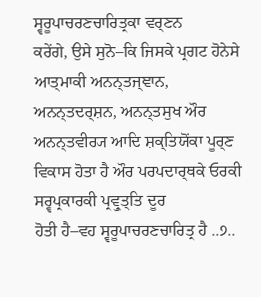ਸ੍ਵਰੂਪਾਚਰਣਚਾਰਿਤ੍ਰਕਾ ਵਰ੍ਣਨ
ਕਰੇਂਗੇ, ਉਸੇ ਸੁਨੋ–ਕਿ ਜਿਸਕੇ ਪ੍ਰਗਟ ਹੋਨੇਸੇ ਆਤ੍ਮਾਕੀ ਅਨਨ੍ਤਜ੍ਞਾਨ,
ਅਨਨ੍ਤਦਰ੍ਸ਼ਨ, ਅਨਨ੍ਤਸੁਖ ਔਰ ਅਨਨ੍ਤਵੀਰ੍ਯ ਆਦਿ ਸ਼ਕ੍ਤਿਯੋਂਕਾ ਪੂਰ੍ਣ
ਵਿਕਾਸ ਹੋਤਾ ਹੈ ਔਰ ਪਰਪਦਾਰ੍ਥਕੇ ਓਰਕੀ ਸਰ੍ਵਪ੍ਰਕਾਰਕੀ ਪ੍ਰਵ੍ਰੁਤ੍ਤਿ ਦੂਰ
ਹੋਤੀ ਹੈ–ਵਹ ਸ੍ਵਰੂਪਾਚਰਣਚਾਰਿਤ੍ਰ ਹੈ ..੭..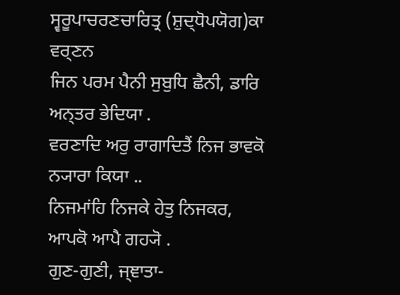ਸ੍ਵਰੂਪਾਚਰਣਚਾਰਿਤ੍ਰ (ਸ਼ੁਦ੍ਧੋਪਯੋਗ)ਕਾ ਵਰ੍ਣਨ
ਜਿਨ ਪਰਮ ਪੈਨੀ ਸੁਬੁਧਿ ਛੈਨੀ, ਡਾਰਿ ਅਨ੍ਤਰ ਭੇਦਿਯਾ .
ਵਰਣਾਦਿ ਅਰੁ ਰਾਗਾਦਿਤੈਂ ਨਿਜ ਭਾਵਕੋ ਨ੍ਯਾਰਾ ਕਿਯਾ ..
ਨਿਜਮਾਂਹਿ ਨਿਜਕੇ ਹੇਤੁ ਨਿਜਕਰ, ਆਪਕੋ ਆਪੈ ਗਹ੍ਯੋ .
ਗੁਣ-ਗੁਣੀ, ਜ੍ਞਾਤਾ-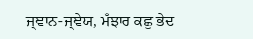ਜ੍ਞਾਨ-ਜ੍ਞੇਯ, ਮਁਝਾਰ ਕਛੁ ਭੇਦ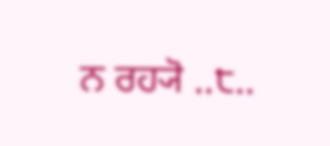ਨ ਰਹ੍ਯੋ ..੮..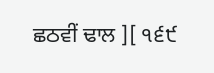ਛਠਵੀਂ ਢਾਲ ][ ੧੬੯